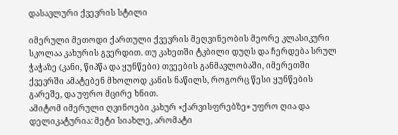დასავლური ქვევრის სტილი

იმერული მეთოდი ქართული ქვევრის მეღვინეობის მეორე კლასიკური სკოლაა კახურის გვერდით. თუ კახეთში ტკბილი დუღს და ჩერდება სრულ ჭაჭაზე (კანი, წიპწა და ყუნწები) თვეების განმავლობაში, იმერეთში ქვევრში ამატებენ მხოლოდ კანის ნაწილს, როგორც წესი ყუნწების გარეშე, და უფრო მცირე ხნით.
ამიტომ იმერული ღვინოები კახურ «ქარვისფრებზე» უფრო ღია და დელიკატურია: მეტი სიახლე, არომატი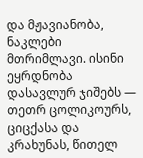და მჟავიანობა, ნაკლები მთრიმლავი. ისინი ეყრდნობა დასავლურ ჯიშებს — თეთრ ცოლიკოურს, ციცქასა და კრახუნას, წითელ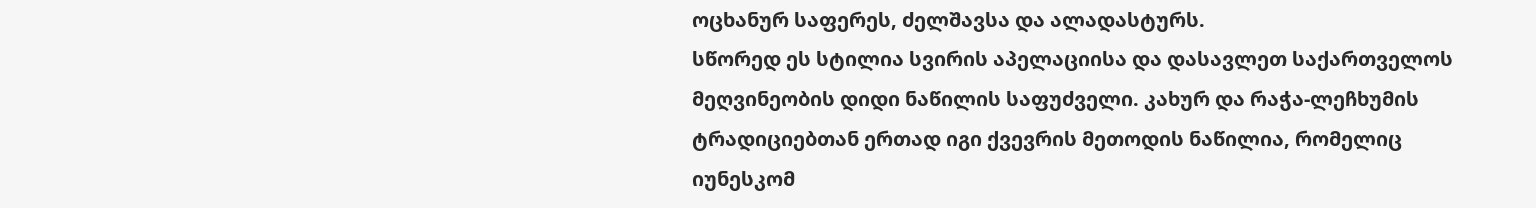ოცხანურ საფერეს, ძელშავსა და ალადასტურს.
სწორედ ეს სტილია სვირის აპელაციისა და დასავლეთ საქართველოს მეღვინეობის დიდი ნაწილის საფუძველი. კახურ და რაჭა-ლეჩხუმის ტრადიციებთან ერთად იგი ქვევრის მეთოდის ნაწილია, რომელიც იუნესკომ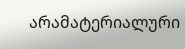არამატერიალური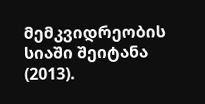მემკვიდრეობის სიაში შეიტანა (2013).